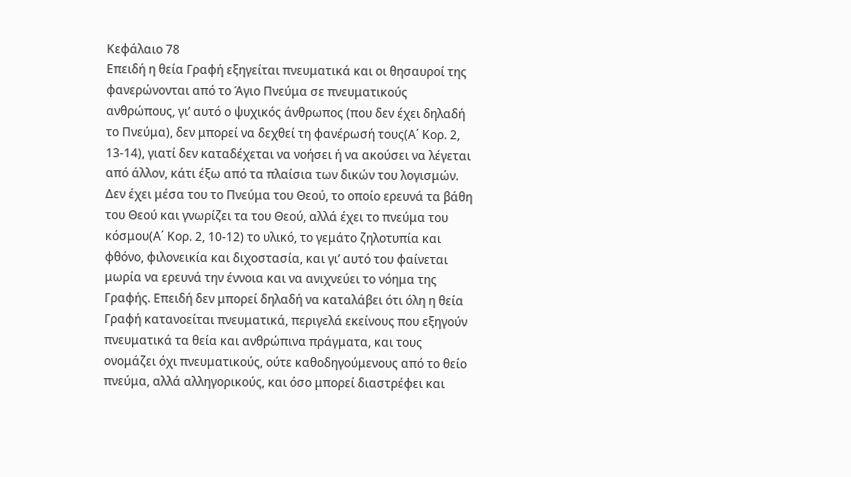Κεφάλαιο 78
Επειδή η θεία Γραφή εξηγείται πνευματικά και οι θησαυροί της φανερώνονται από το Άγιο Πνεύμα σε πνευματικούς ανθρώπους, γι’ αυτό ο ψυχικός άνθρωπος (που δεν έχει δηλαδή το Πνεύμα), δεν μπορεί να δεχθεί τη φανέρωσή τους(Α΄ Κορ. 2, 13-14), γιατί δεν καταδέχεται να νοήσει ή να ακούσει να λέγεται από άλλον, κάτι έξω από τα πλαίσια των δικών του λογισμών. Δεν έχει μέσα του το Πνεύμα του Θεού, το οποίο ερευνά τα βάθη του Θεού και γνωρίζει τα του Θεού, αλλά έχει το πνεύμα του κόσμου(Α΄ Κορ. 2, 10-12) το υλικό, το γεμάτο ζηλοτυπία και φθόνο, φιλονεικία και διχοστασία, και γι’ αυτό του φαίνεται μωρία να ερευνά την έννοια και να ανιχνεύει το νόημα της Γραφής. Επειδή δεν μπορεί δηλαδή να καταλάβει ότι όλη η θεία Γραφή κατανοείται πνευματικά, περιγελά εκείνους που εξηγούν πνευματικά τα θεία και ανθρώπινα πράγματα, και τους ονομάζει όχι πνευματικούς, ούτε καθοδηγούμενους από το θείο πνεύμα, αλλά αλληγορικούς, και όσο μπορεί διαστρέφει και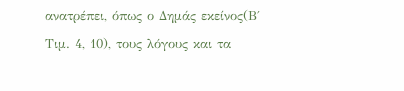ανατρέπει, όπως ο Δημάς εκείνος(Β΄ Τιμ. 4, 10), τους λόγους και τα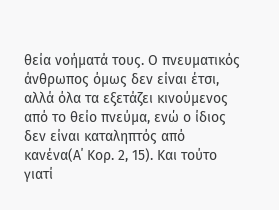θεία νοήματά τους. Ο πνευματικός άνθρωπος όμως δεν είναι έτσι, αλλά όλα τα εξετάζει κινούμενος από το θείο πνεύμα, ενώ ο ίδιος δεν είναι καταληπτός από κανένα(Α΄ Κορ. 2, 15). Και τούτο γιατί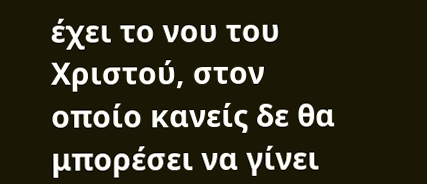έχει το νου του Χριστού, στον οποίο κανείς δε θα μπορέσει να γίνει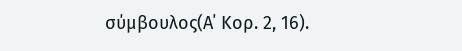σύμβουλος(Α΄ Κορ. 2, 16).